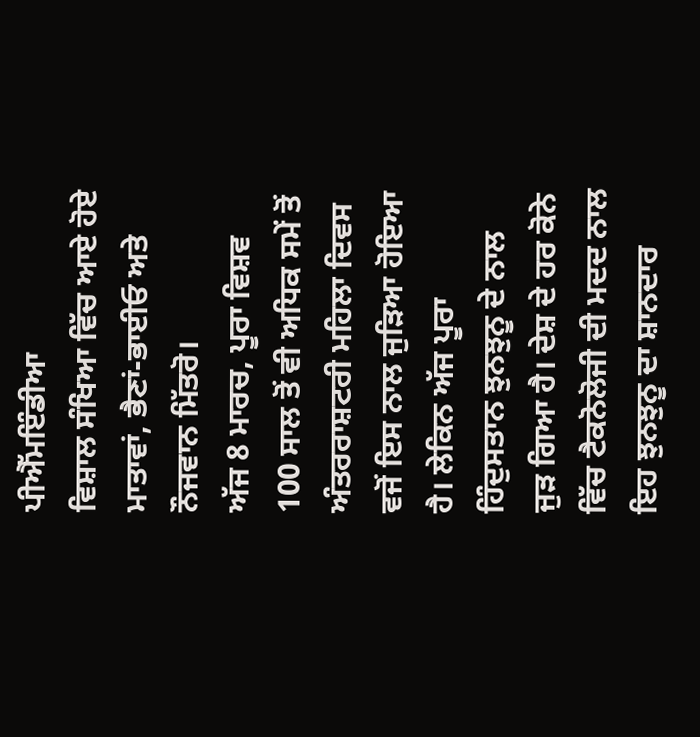ਪੀਐੱਮਇੰਡੀਆ
ਵਿਸ਼ਾਲ ਸੰਖਿਆ ਵਿੱਚ ਆਏ ਹੋਏ ਮਾਤਾਵਾਂ, ਭੈਣਾਂ-ਭਾਈਓ ਅਤੇ ਨੌਜਵਾਨ ਮਿੱਤਰੋ।
ਅੱਜ 8 ਮਾਰਚ, ਪੂਰਾ ਵਿਸ਼ਵ 100 ਸਾਲ ਤੋਂ ਵੀ ਅਧਿਕ ਸਮੇਂ ਤੋਂ ਅੰਤਰਰਾਸ਼ਟਰੀ ਮਹਿਲਾ ਦਿਵਸ ਵਜੋਂ ਇਸ ਨਾਲ ਜੁੜਿਆ ਹੋਇਆ ਹੈ। ਲੇਕਿਨ ਅੱਜ ਪੂਰਾ ਹਿੰਦੁਸਤਾਨ ਝੁਨਝੁਨੂ ਦੇ ਨਾਲ ਜੁੜ ਗਿਆ ਹੈ। ਦੇਸ਼ ਦੇ ਹਰ ਕੋਨੇ ਵਿੱਚ ਟੈਕਨੋਲੋਜੀ ਦੀ ਮਦਦ ਨਾਲ ਇਹ ਝੁਨਝੁਨੂ ਦਾ ਸ਼ਾਨਦਾਰ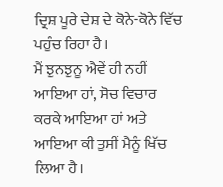ਦ੍ਰਿਸ਼ ਪੂਰੇ ਦੇਸ਼ ਦੇ ਕੋਨੇ-ਕੋਨੇ ਵਿੱਚ ਪਹੁੰਚ ਰਿਹਾ ਹੈ।
ਮੈਂ ਝੁਨਝੁਨੂ ਐਵੇਂ ਹੀ ਨਹੀਂ ਆਇਆ ਹਾਂ, ਸੋਚ ਵਿਚਾਰ ਕਰਕੇ ਆਇਆ ਹਾਂ ਅਤੇ ਆਇਆ ਕੀ ਤੁਸੀਂ ਮੈਨੂੰ ਖਿੱਚ ਲਿਆ ਹੈ।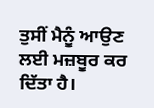ਤੁਸੀਂ ਮੈਨੂੰ ਆਉਣ ਲਈ ਮਜ਼ਬੂਰ ਕਰ ਦਿੱਤਾ ਹੈ।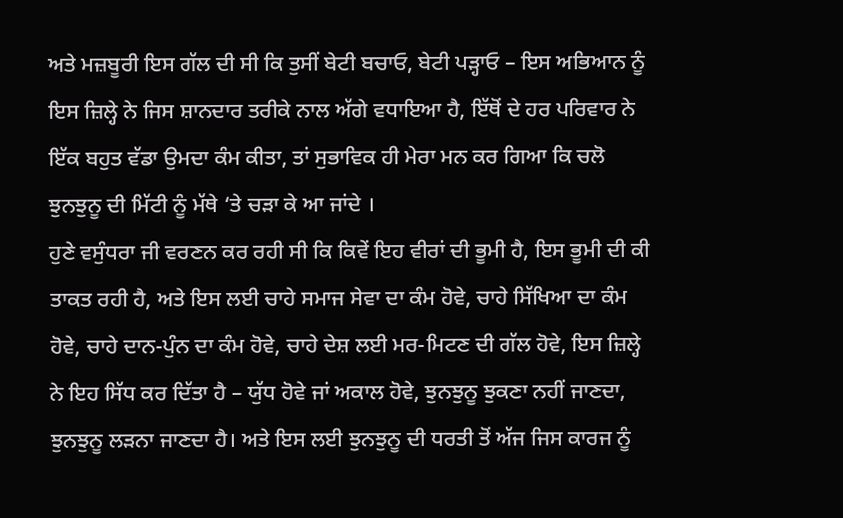ਅਤੇ ਮਜ਼ਬੂਰੀ ਇਸ ਗੱਲ ਦੀ ਸੀ ਕਿ ਤੁਸੀਂ ਬੇਟੀ ਬਚਾਓ, ਬੇਟੀ ਪੜ੍ਹਾਓ – ਇਸ ਅਭਿਆਨ ਨੂੰ ਇਸ ਜ਼ਿਲ੍ਹੇ ਨੇ ਜਿਸ ਸ਼ਾਨਦਾਰ ਤਰੀਕੇ ਨਾਲ ਅੱਗੇ ਵਧਾਇਆ ਹੈ, ਇੱਥੋਂ ਦੇ ਹਰ ਪਰਿਵਾਰ ਨੇ ਇੱਕ ਬਹੁਤ ਵੱਡਾ ਉਮਦਾ ਕੰਮ ਕੀਤਾ, ਤਾਂ ਸੁਭਾਵਿਕ ਹੀ ਮੇਰਾ ਮਨ ਕਰ ਗਿਆ ਕਿ ਚਲੋ ਝੁਨਝੁਨੂ ਦੀ ਮਿੱਟੀ ਨੂੰ ਮੱਥੇ ‘ਤੇ ਚੜਾ ਕੇ ਆ ਜਾਂਦੇ ।
ਹੁਣੇ ਵਸੁੰਧਰਾ ਜੀ ਵਰਣਨ ਕਰ ਰਹੀ ਸੀ ਕਿ ਕਿਵੇਂ ਇਹ ਵੀਰਾਂ ਦੀ ਭੂਮੀ ਹੈ, ਇਸ ਭੂਮੀ ਦੀ ਕੀ ਤਾਕਤ ਰਹੀ ਹੈ, ਅਤੇ ਇਸ ਲਈ ਚਾਹੇ ਸਮਾਜ ਸੇਵਾ ਦਾ ਕੰਮ ਹੋਵੇ, ਚਾਹੇ ਸਿੱਖਿਆ ਦਾ ਕੰਮ ਹੋਵੇ, ਚਾਹੇ ਦਾਨ-ਪੁੰਨ ਦਾ ਕੰਮ ਹੋਵੇ, ਚਾਹੇ ਦੇਸ਼ ਲਈ ਮਰ-ਮਿਟਣ ਦੀ ਗੱਲ ਹੋਵੇ, ਇਸ ਜ਼ਿਲ੍ਹੇ ਨੇ ਇਹ ਸਿੱਧ ਕਰ ਦਿੱਤਾ ਹੈ – ਯੁੱਧ ਹੋਵੇ ਜਾਂ ਅਕਾਲ ਹੋਵੇ, ਝੁਨਝੁਨੂ ਝੁਕਣਾ ਨਹੀਂ ਜਾਣਦਾ, ਝੁਨਝੁਨੂ ਲੜਨਾ ਜਾਣਦਾ ਹੈ। ਅਤੇ ਇਸ ਲਈ ਝੁਨਝੁਨੂ ਦੀ ਧਰਤੀ ਤੋਂ ਅੱਜ ਜਿਸ ਕਾਰਜ ਨੂੰ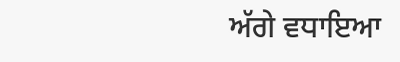ਅੱਗੇ ਵਧਾਇਆ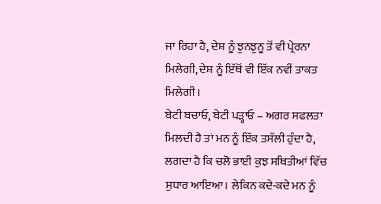ਜਾ ਰਿਹਾ ਹੈ, ਦੇਸ਼ ਨੂੰ ਝੁਨਝੁਨੂ ਤੋਂ ਵੀ ਪ੍ਰੇਰਨਾ ਮਿਲੇਗੀ, ਦੇਸ਼ ਨੂੰ ਇੱਥੋਂ ਵੀ ਇੱਕ ਨਵੀਂ ਤਾਕਤ ਮਿਲੇਗੀ।
ਬੇਟੀ ਬਚਾਓ, ਬੇਟੀ ਪੜ੍ਹਾਓ – ਅਗਰ ਸਫਲਤਾ ਮਿਲਦੀ ਹੈ ਤਾਂ ਮਨ ਨੂੰ ਇੱਕ ਤਸੱਲੀ ਹੁੰਦਾ ਹੈ, ਲਗਦਾ ਹੈ ਕਿ ਚਲੋ ਭਾਈ ਕੁਝ ਸਥਿਤੀਆਂ ਵਿੱਚ ਸੁਧਾਰ ਆਇਆ। ਲੇਕਿਨ ਕਦੇ-ਕਦੇ ਮਨ ਨੂੰ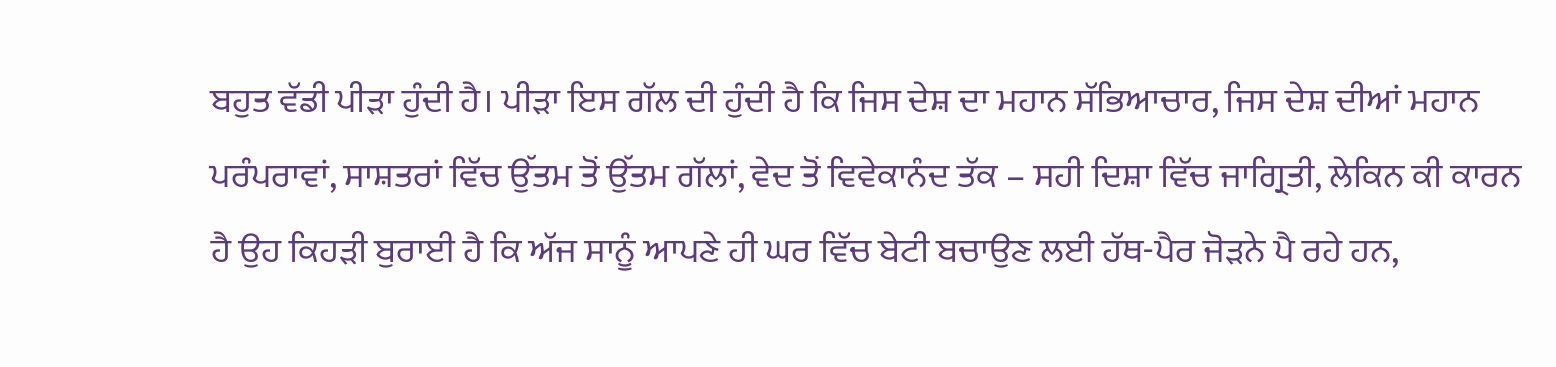ਬਹੁਤ ਵੱਡੀ ਪੀੜਾ ਹੁੰਦੀ ਹੈ। ਪੀੜਾ ਇਸ ਗੱਲ ਦੀ ਹੁੰਦੀ ਹੈ ਕਿ ਜਿਸ ਦੇਸ਼ ਦਾ ਮਹਾਨ ਸੱਭਿਆਚਾਰ, ਜਿਸ ਦੇਸ਼ ਦੀਆਂ ਮਹਾਨ ਪਰੰਪਰਾਵਾਂ, ਸਾਸ਼ਤਰਾਂ ਵਿੱਚ ਉੱਤਮ ਤੋਂ ਉੱਤਮ ਗੱਲਾਂ, ਵੇਦ ਤੋਂ ਵਿਵੇਕਾਨੰਦ ਤੱਕ – ਸਹੀ ਦਿਸ਼ਾ ਵਿੱਚ ਜਾਗ੍ਰਿਤੀ, ਲੇਕਿਨ ਕੀ ਕਾਰਨ ਹੈ ਉਹ ਕਿਹੜੀ ਬੁਰਾਈ ਹੈ ਕਿ ਅੱਜ ਸਾਨੂੰ ਆਪਣੇ ਹੀ ਘਰ ਵਿੱਚ ਬੇਟੀ ਬਚਾਉਣ ਲਈ ਹੱਥ-ਪੈਰ ਜੋੜਨੇ ਪੈ ਰਹੇ ਹਨ,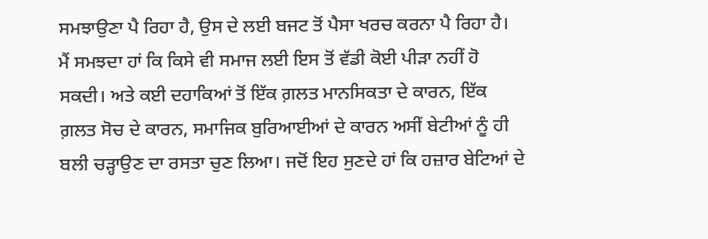ਸਮਝਾਉਣਾ ਪੈ ਰਿਹਾ ਹੈ, ਉਸ ਦੇ ਲਈ ਬਜਟ ਤੋਂ ਪੈਸਾ ਖਰਚ ਕਰਨਾ ਪੈ ਰਿਹਾ ਹੈ।
ਮੈਂ ਸਮਝਦਾ ਹਾਂ ਕਿ ਕਿਸੇ ਵੀ ਸਮਾਜ ਲਈ ਇਸ ਤੋਂ ਵੱਡੀ ਕੋਈ ਪੀੜਾ ਨਹੀਂ ਹੋ ਸਕਦੀ। ਅਤੇ ਕਈ ਦਹਾਕਿਆਂ ਤੋਂ ਇੱਕ ਗ਼ਲਤ ਮਾਨਸਿਕਤਾ ਦੇ ਕਾਰਨ, ਇੱਕ ਗ਼ਲਤ ਸੋਚ ਦੇ ਕਾਰਨ, ਸਮਾਜਿਕ ਬੁਰਿਆਈਆਂ ਦੇ ਕਾਰਨ ਅਸੀਂ ਬੇਟੀਆਂ ਨੂੰ ਹੀ ਬਲੀ ਚੜ੍ਹਾਉਣ ਦਾ ਰਸਤਾ ਚੁਣ ਲਿਆ। ਜਦੋਂ ਇਹ ਸੁਣਦੇ ਹਾਂ ਕਿ ਹਜ਼ਾਰ ਬੇਟਿਆਂ ਦੇ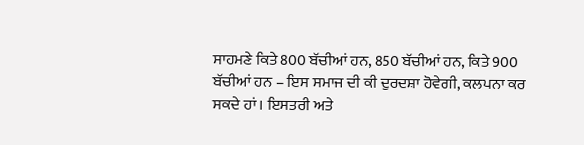ਸਾਹਮਣੇ ਕਿਤੇ 800 ਬੱਚੀਆਂ ਹਨ, 850 ਬੱਚੀਆਂ ਹਨ, ਕਿਤੇ 900 ਬੱਚੀਆਂ ਹਨ – ਇਸ ਸਮਾਜ ਦੀ ਕੀ ਦੁਰਦਸ਼ਾ ਹੋਵੇਗੀ, ਕਲਪਨਾ ਕਰ ਸਕਦੇ ਹਾਂ। ਇਸਤਰੀ ਅਤੇ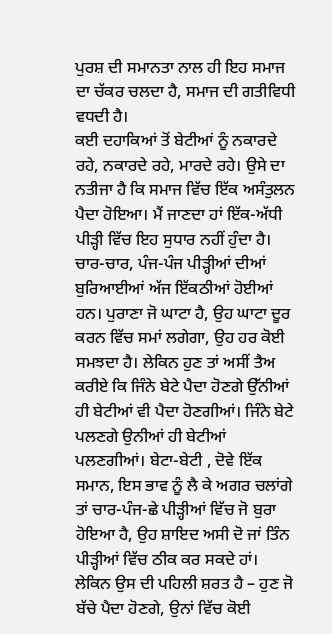ਪੁਰਸ਼ ਦੀ ਸਮਾਨਤਾ ਨਾਲ ਹੀ ਇਹ ਸਮਾਜ ਦਾ ਚੱਕਰ ਚਲਦਾ ਹੈ, ਸਮਾਜ ਦੀ ਗਤੀਵਿਧੀ ਵਧਦੀ ਹੈ।
ਕਈ ਦਹਾਕਿਆਂ ਤੋਂ ਬੇਟੀਆਂ ਨੂੰ ਨਕਾਰਦੇ ਰਹੇ, ਨਕਾਰਦੇ ਰਹੇ, ਮਾਰਦੇ ਰਹੇ। ਉਸੇ ਦਾ ਨਤੀਜਾ ਹੈ ਕਿ ਸਮਾਜ ਵਿੱਚ ਇੱਕ ਅਸੰਤੁਲਨ ਪੈਦਾ ਹੋਇਆ। ਮੈਂ ਜਾਣਦਾ ਹਾਂ ਇੱਕ-ਅੱਧੀ ਪੀੜ੍ਹੀ ਵਿੱਚ ਇਹ ਸੁਧਾਰ ਨਹੀਂ ਹੁੰਦਾ ਹੈ। ਚਾਰ-ਚਾਰ, ਪੰਜ-ਪੰਜ ਪੀੜ੍ਹੀਆਂ ਦੀਆਂ ਬੁਰਿਆਈਆਂ ਅੱਜ ਇੱਕਠੀਆਂ ਹੋਈਆਂ ਹਨ। ਪੁਰਾਣਾ ਜੋ ਘਾਟਾ ਹੈ, ਉਹ ਘਾਟਾ ਦੂਰ ਕਰਨ ਵਿੱਚ ਸਮਾਂ ਲਗੇਗਾ, ਉਹ ਹਰ ਕੋਈ ਸਮਝਦਾ ਹੈ। ਲੇਕਿਨ ਹੁਣ ਤਾਂ ਅਸੀਂ ਤੈਅ ਕਰੀਏ ਕਿ ਜਿੰਨੇ ਬੇਟੇ ਪੈਦਾ ਹੋਣਗੇ ਉੱਨੀਆਂ ਹੀ ਬੇਟੀਆਂ ਵੀ ਪੈਦਾ ਹੋਣਗੀਆਂ। ਜਿੰਨੇ ਬੇਟੇ ਪਲਣਗੇ ਉਨੀਆਂ ਹੀ ਬੇਟੀਆਂ ਪਲਣਗੀਆਂ। ਬੇਟਾ-ਬੇਟੀ , ਦੋਵੇ ਇੱਕ ਸਮਾਨ, ਇਸ ਭਾਵ ਨੂੰ ਲੈ ਕੇ ਅਗਰ ਚਲਾਂਗੇ ਤਾਂ ਚਾਰ-ਪੰਜ-ਛੇ ਪੀੜ੍ਹੀਆਂ ਵਿੱਚ ਜੋ ਬੁਰਾ ਹੋਇਆ ਹੈ, ਉਹ ਸ਼ਾਇਦ ਅਸੀ ਦੋ ਜਾਂ ਤਿੰਨ ਪੀੜ੍ਹੀਆਂ ਵਿੱਚ ਠੀਕ ਕਰ ਸਕਦੇ ਹਾਂ। ਲੇਕਿਨ ਉਸ ਦੀ ਪਹਿਲੀ ਸ਼ਰਤ ਹੈ – ਹੁਣ ਜੋ ਬੱਚੇ ਪੈਦਾ ਹੋਣਗੇ, ਉਨਾਂ ਵਿੱਚ ਕੋਈ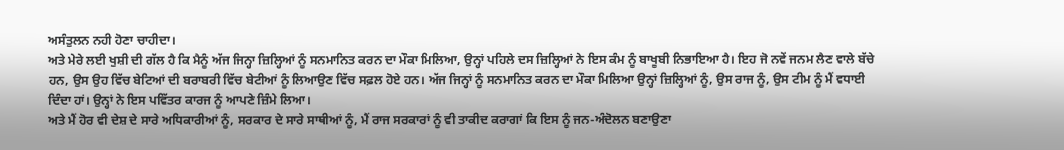ਅਸੰਤੁਲਨ ਨਹੀ ਹੋਣਾ ਚਾਹੀਦਾ।
ਅਤੇ ਮੇਰੇ ਲਈ ਖੁਸ਼ੀ ਦੀ ਗੱਲ ਹੈ ਕਿ ਮੈਨੂੰ ਅੱਜ ਜਿਨ੍ਹਾ ਜ਼ਿਲ੍ਹਿਆਂ ਨੂੰ ਸਨਮਾਨਿਤ ਕਰਨ ਦਾ ਮੌਕਾ ਮਿਲਿਆ, ਉਨ੍ਹਾਂ ਪਹਿਲੇ ਦਸ ਜ਼ਿਲ੍ਹਿਆਂ ਨੇ ਇਸ ਕੰਮ ਨੂੰ ਬਾਖੂਬੀ ਨਿਭਾਇਆ ਹੈ। ਇਹ ਜੋ ਨਵੇਂ ਜਨਮ ਲੈਣ ਵਾਲੇ ਬੱਚੇ ਹਨ, ਉਸ ਉਹ ਵਿੱਚ ਬੇਟਿਆਂ ਦੀ ਬਰਾਬਰੀ ਵਿੱਚ ਬੇਟੀਆਂ ਨੂੰ ਲਿਆਉਣ ਵਿੱਚ ਸਫ਼ਲ ਹੋਏ ਹਨ। ਅੱਜ ਜਿਨ੍ਹਾਂ ਨੂੰ ਸਨਮਾਨਿਤ ਕਰਨ ਦਾ ਮੌਕਾ ਮਿਲਿਆ ਉਨ੍ਹਾਂ ਜ਼ਿਲ੍ਹਿਆਂ ਨੂੰ, ਉਸ ਰਾਜ ਨੂੰ, ਉਸ ਟੀਮ ਨੂੰ ਮੈਂ ਵਧਾਈ ਦਿੰਦਾ ਹਾਂ। ਉਨ੍ਹਾਂ ਨੇ ਇਸ ਪਵਿੱਤਰ ਕਾਰਜ ਨੂੰ ਆਪਣੇ ਜ਼ਿੰਮੇ ਲਿਆ।
ਅਤੇ ਮੈਂ ਹੋਰ ਵੀ ਦੇਸ਼ ਦੇ ਸਾਰੇ ਅਧਿਕਾਰੀਆਂ ਨੂੰ, ਸਰਕਾਰ ਦੇ ਸਾਰੇ ਸਾਥੀਆਂ ਨੂੰ, ਮੈਂ ਰਾਜ ਸਰਕਾਰਾਂ ਨੂੰ ਵੀ ਤਾਕੀਦ ਕਰਾਗਾਂ ਕਿ ਇਸ ਨੂੰ ਜਨ-ਅੰਦੋਲਨ ਬਣਾਉਣਾ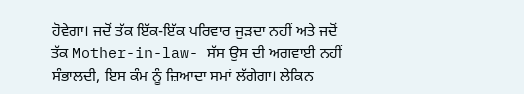ਹੋਵੇਗਾ। ਜਦੋਂ ਤੱਕ ਇੱਕ-ਇੱਕ ਪਰਿਵਾਰ ਜੁੜਦਾ ਨਹੀਂ ਅਤੇ ਜਦੋਂ ਤੱਕ Mother-in-law- ਸੱਸ ਉਸ ਦੀ ਅਗਵਾਈ ਨਹੀਂ ਸੰਭਾਲਦੀ, ਇਸ ਕੰਮ ਨੂੰ ਜ਼ਿਆਦਾ ਸਮਾਂ ਲੱਗੇਗਾ। ਲੇਕਿਨ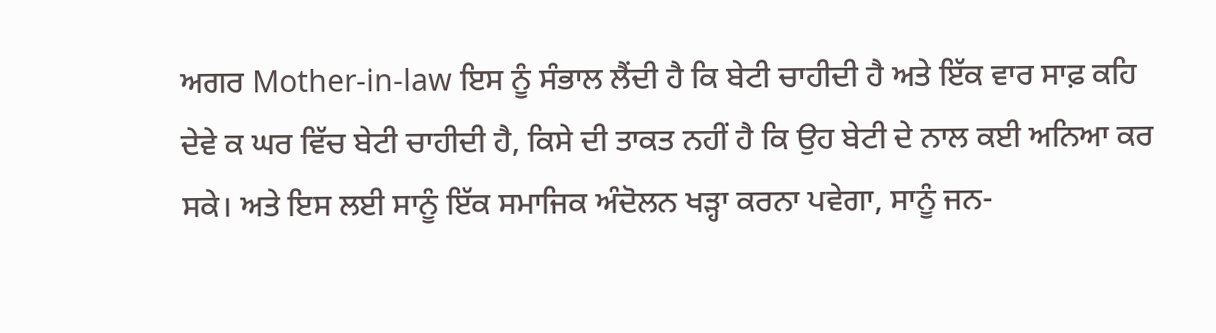ਅਗਰ Mother-in-law ਇਸ ਨੂੰ ਸੰਭਾਲ ਲੈਂਦੀ ਹੈ ਕਿ ਬੇਟੀ ਚਾਹੀਦੀ ਹੈ ਅਤੇ ਇੱਕ ਵਾਰ ਸਾਫ਼ ਕਹਿ ਦੇਵੇ ਕ ਘਰ ਵਿੱਚ ਬੇਟੀ ਚਾਹੀਦੀ ਹੈ, ਕਿਸੇ ਦੀ ਤਾਕਤ ਨਹੀਂ ਹੈ ਕਿ ਉਹ ਬੇਟੀ ਦੇ ਨਾਲ ਕਈ ਅਨਿਆ ਕਰ ਸਕੇ। ਅਤੇ ਇਸ ਲਈ ਸਾਨੂੰ ਇੱਕ ਸਮਾਜਿਕ ਅੰਦੋਲਨ ਖੜ੍ਹਾ ਕਰਨਾ ਪਵੇਗਾ, ਸਾਨੂੰ ਜਨ-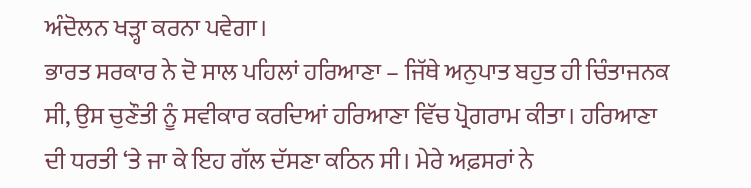ਅੰਦੋਲਨ ਖੜ੍ਹਾ ਕਰਨਾ ਪਵੇਗਾ।
ਭਾਰਤ ਸਰਕਾਰ ਨੇ ਦੋ ਸਾਲ ਪਹਿਲਾਂ ਹਰਿਆਣਾ – ਜਿੱਥੇ ਅਨੁਪਾਤ ਬਹੁਤ ਹੀ ਚਿੰਤਾਜਨਕ ਸੀ, ਉਸ ਚੁਣੌਤੀ ਨੂੰ ਸਵੀਕਾਰ ਕਰਦਿਆਂ ਹਰਿਆਣਾ ਵਿੱਚ ਪ੍ਰੋਗਰਾਮ ਕੀਤਾ। ਹਰਿਆਣਾ ਦੀ ਧਰਤੀ ‘ਤੇ ਜਾ ਕੇ ਇਹ ਗੱਲ ਦੱਸਣਾ ਕਠਿਨ ਸੀ। ਮੇਰੇ ਅਫ਼ਸਰਾਂ ਨੇ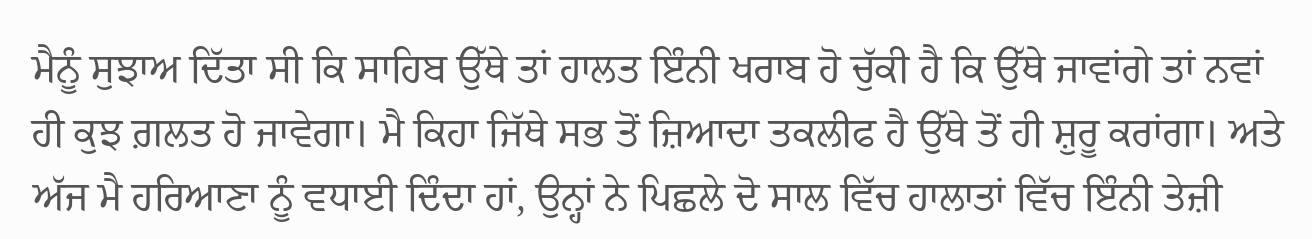ਮੈਨੂੰ ਸੁਝਾਅ ਦਿੱਤਾ ਸੀ ਕਿ ਸਾਹਿਬ ਉੱਥੇ ਤਾਂ ਹਾਲਤ ਇੰਨੀ ਖਰਾਬ ਹੋ ਚੁੱਕੀ ਹੈ ਕਿ ਉੱਥੇ ਜਾਵਾਂਗੇ ਤਾਂ ਨਵਾਂ ਹੀ ਕੁਝ ਗ਼ਲਤ ਹੋ ਜਾਵੇਗਾ। ਮੈ ਕਿਹਾ ਜਿੱਥੇ ਸਭ ਤੋਂ ਜ਼ਿਆਦਾ ਤਕਲੀਫ ਹੈ ਉੱਥੇ ਤੋਂ ਹੀ ਸ਼ੁਰੂ ਕਰਾਂਗਾ। ਅਤੇ ਅੱਜ ਮੈ ਹਰਿਆਣਾ ਨੂੰ ਵਧਾਈ ਦਿੰਦਾ ਹਾਂ, ਉਨ੍ਹਾਂ ਨੇ ਪਿਛਲੇ ਦੋ ਸਾਲ ਵਿੱਚ ਹਾਲਾਤਾਂ ਵਿੱਚ ਇੰਨੀ ਤੇਜ਼ੀ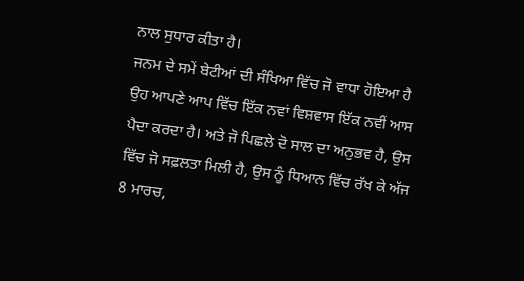ਨਾਲ ਸੁਧਾਰ ਕੀਤਾ ਹੈ।
ਜਨਮ ਦੇ ਸਮੇਂ ਬੇਟੀਆਂ ਦੀ ਸੰਖਿਆ ਵਿੱਚ ਜੋ ਵਾਧਾ ਹੋਇਆ ਹੈ ਉਹ ਆਪਣੇ ਆਪ ਵਿੱਚ ਇੱਕ ਨਵਾਂ ਵਿਸ਼ਵਾਸ ਇੱਕ ਨਵੀਂ ਆਸ ਪੈਦਾ ਕਰਦਾ ਹੈ। ਅਤੇ ਜੋ ਪਿਛਲੇ ਦੋ ਸਾਲ ਦਾ ਅਨੁਭਵ ਹੈ, ਉਸ ਵਿੱਚ ਜੋ ਸਫ਼ਲਤਾ ਮਿਲੀ ਹੈ, ਉਸ ਨੂੰ ਧਿਆਨ ਵਿੱਚ ਰੱਖ ਕੇ ਅੱਜ 8 ਮਾਰਚ,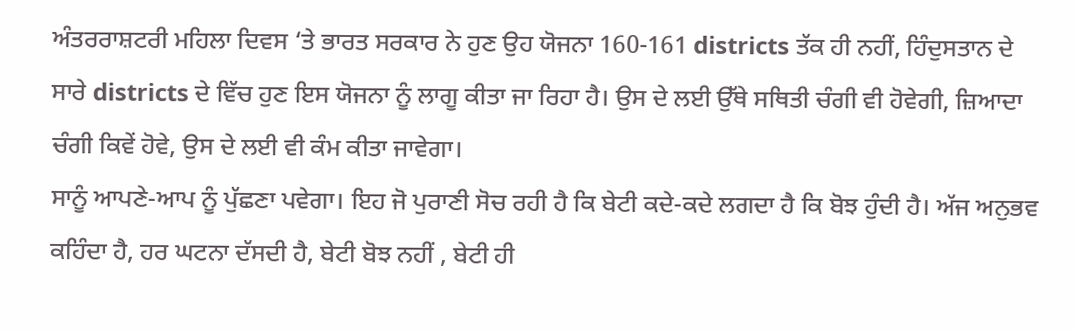ਅੰਤਰਰਾਸ਼ਟਰੀ ਮਹਿਲਾ ਦਿਵਸ ‘ਤੇ ਭਾਰਤ ਸਰਕਾਰ ਨੇ ਹੁਣ ਉਹ ਯੋਜਨਾ 160-161 districts ਤੱਕ ਹੀ ਨਹੀਂ, ਹਿੰਦੁਸਤਾਨ ਦੇ ਸਾਰੇ districts ਦੇ ਵਿੱਚ ਹੁਣ ਇਸ ਯੋਜਨਾ ਨੂੰ ਲਾਗੂ ਕੀਤਾ ਜਾ ਰਿਹਾ ਹੈ। ਉਸ ਦੇ ਲਈ ਉੱਥੇ ਸਥਿਤੀ ਚੰਗੀ ਵੀ ਹੋਵੇਗੀ, ਜ਼ਿਆਦਾ ਚੰਗੀ ਕਿਵੇਂ ਹੋਵੇ, ਉਸ ਦੇ ਲਈ ਵੀ ਕੰਮ ਕੀਤਾ ਜਾਵੇਗਾ।
ਸਾਨੂੰ ਆਪਣੇ-ਆਪ ਨੂੰ ਪੁੱਛਣਾ ਪਵੇਗਾ। ਇਹ ਜੋ ਪੁਰਾਣੀ ਸੋਚ ਰਹੀ ਹੈ ਕਿ ਬੇਟੀ ਕਦੇ-ਕਦੇ ਲਗਦਾ ਹੈ ਕਿ ਬੋਝ ਹੁੰਦੀ ਹੈ। ਅੱਜ ਅਨੁਭਵ ਕਹਿੰਦਾ ਹੈ, ਹਰ ਘਟਨਾ ਦੱਸਦੀ ਹੈ, ਬੇਟੀ ਬੋਝ ਨਹੀਂ , ਬੇਟੀ ਹੀ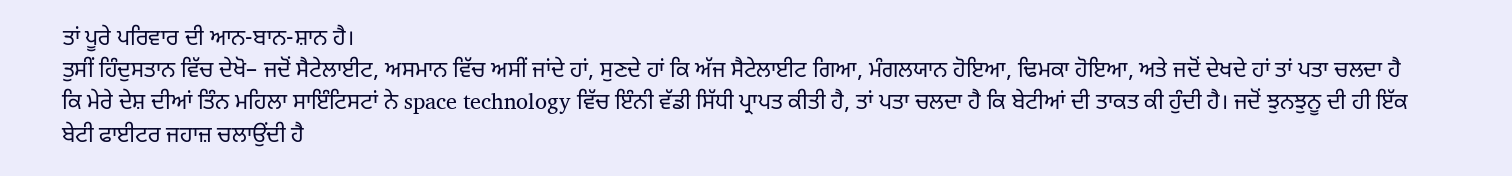ਤਾਂ ਪੂਰੇ ਪਰਿਵਾਰ ਦੀ ਆਨ-ਬਾਨ-ਸ਼ਾਨ ਹੈ।
ਤੁਸੀਂ ਹਿੰਦੁਸਤਾਨ ਵਿੱਚ ਦੇਖੋ– ਜਦੋਂ ਸੈਟੇਲਾਈਟ, ਅਸਮਾਨ ਵਿੱਚ ਅਸੀਂ ਜਾਂਦੇ ਹਾਂ, ਸੁਣਦੇ ਹਾਂ ਕਿ ਅੱਜ ਸੈਟੇਲਾਈਟ ਗਿਆ, ਮੰਗਲਯਾਨ ਹੋਇਆ, ਢਿਮਕਾ ਹੋਇਆ, ਅਤੇ ਜਦੋਂ ਦੇਖਦੇ ਹਾਂ ਤਾਂ ਪਤਾ ਚਲਦਾ ਹੈ ਕਿ ਮੇਰੇ ਦੇਸ਼ ਦੀਆਂ ਤਿੰਨ ਮਹਿਲਾ ਸਾਇੰਟਿਸਟਾਂ ਨੇ space technology ਵਿੱਚ ਇੰਨੀ ਵੱਡੀ ਸਿੱਧੀ ਪ੍ਰਾਪਤ ਕੀਤੀ ਹੈ, ਤਾਂ ਪਤਾ ਚਲਦਾ ਹੈ ਕਿ ਬੇਟੀਆਂ ਦੀ ਤਾਕਤ ਕੀ ਹੁੰਦੀ ਹੈ। ਜਦੋਂ ਝੁਨਝੁਨੂ ਦੀ ਹੀ ਇੱਕ ਬੇਟੀ ਫਾਈਟਰ ਜਹਾਜ਼ ਚਲਾਉਂਦੀ ਹੈ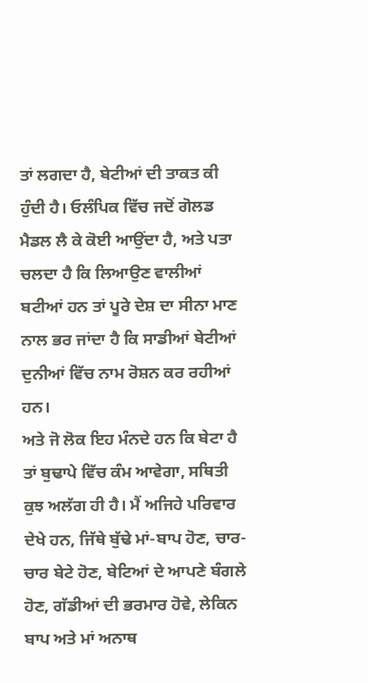ਤਾਂ ਲਗਦਾ ਹੈ, ਬੇਟੀਆਂ ਦੀ ਤਾਕਤ ਕੀ ਹੁੰਦੀ ਹੈ। ਓਲੰਪਿਕ ਵਿੱਚ ਜਦੋਂ ਗੋਲਡ ਮੈਡਲ ਲੈ ਕੇ ਕੋਈ ਆਉਂਦਾ ਹੈ, ਅਤੇ ਪਤਾ ਚਲਦਾ ਹੈ ਕਿ ਲਿਆਉਣ ਵਾਲੀਆਂ ਬਟੀਆਂ ਹਨ ਤਾਂ ਪੂਰੇ ਦੇਸ਼ ਦਾ ਸੀਨਾ ਮਾਣ ਨਾਲ ਭਰ ਜਾਂਦਾ ਹੈ ਕਿ ਸਾਡੀਆਂ ਬੇਟੀਆਂ ਦੁਨੀਆਂ ਵਿੱਚ ਨਾਮ ਰੋਸ਼ਨ ਕਰ ਰਹੀਆਂ ਹਨ।
ਅਤੇ ਜੋ ਲੋਕ ਇਹ ਮੰਨਦੇ ਹਨ ਕਿ ਬੇਟਾ ਹੈ ਤਾਂ ਬੁਢਾਪੇ ਵਿੱਚ ਕੰਮ ਆਵੇਗਾ, ਸਥਿਤੀ ਕੁਝ ਅਲੱਗ ਹੀ ਹੈ। ਮੈਂ ਅਜਿਹੇ ਪਰਿਵਾਰ ਦੇਖੇ ਹਨ, ਜਿੱਥੇ ਬੁੱਢੇ ਮਾਂ-ਬਾਪ ਹੋਣ, ਚਾਰ-ਚਾਰ ਬੇਟੇ ਹੋਣ, ਬੇਟਿਆਂ ਦੇ ਆਪਣੇ ਬੰਗਲੇ ਹੋਣ, ਗੱਡੀਆਂ ਦੀ ਭਰਮਾਰ ਹੋਵੇ, ਲੇਕਿਨ ਬਾਪ ਅਤੇ ਮਾਂ ਅਨਾਥ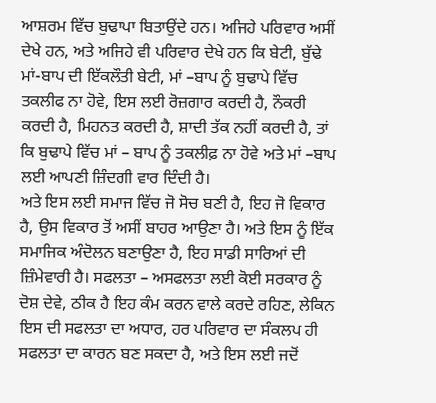ਆਸ਼ਰਮ ਵਿੱਚ ਬੁਢਾਪਾ ਬਿਤਾਉਂਦੇ ਹਨ। ਅਜਿਹੇ ਪਰਿਵਾਰ ਅਸੀਂ ਦੇਖੇ ਹਨ, ਅਤੇ ਅਜਿਹੇ ਵੀ ਪਰਿਵਾਰ ਦੇਖੇ ਹਨ ਕਿ ਬੇਟੀ, ਬੁੱਢੇ ਮਾਂ-ਬਾਪ ਦੀ ਇੱਕਲੌਤੀ ਬੇਟੀ, ਮਾਂ –ਬਾਪ ਨੂੰ ਬੁਢਾਪੇ ਵਿੱਚ ਤਕਲੀਫ ਨਾ ਹੋਵੇ, ਇਸ ਲਈ ਰੋਜ਼ਗਾਰ ਕਰਦੀ ਹੈ, ਨੌਕਰੀ ਕਰਦੀ ਹੈ, ਮਿਹਨਤ ਕਰਦੀ ਹੈ, ਸ਼ਾਦੀ ਤੱਕ ਨਹੀਂ ਕਰਦੀ ਹੈ, ਤਾਂ ਕਿ ਬੁਢਾਪੇ ਵਿੱਚ ਮਾਂ – ਬਾਪ ਨੂੰ ਤਕਲੀਫ਼ ਨਾ ਹੋਵੇ ਅਤੇ ਮਾਂ –ਬਾਪ ਲਈ ਆਪਣੀ ਜ਼ਿੰਦਗੀ ਵਾਰ ਦਿੰਦੀ ਹੈ।
ਅਤੇ ਇਸ ਲਈ ਸਮਾਜ ਵਿੱਚ ਜੋ ਸੋਚ ਬਣੀ ਹੈ, ਇਹ ਜੋ ਵਿਕਾਰ ਹੈ, ਉਸ ਵਿਕਾਰ ਤੋਂ ਅਸੀਂ ਬਾਹਰ ਆਉਣਾ ਹੈ। ਅਤੇ ਇਸ ਨੂੰ ਇੱਕ ਸਮਾਜਿਕ ਅੰਦੋਲਨ ਬਣਾਉਣਾ ਹੈ, ਇਹ ਸਾਡੀ ਸਾਰਿਆਂ ਦੀ ਜ਼ਿੰਮੇਵਾਰੀ ਹੈ। ਸਫਲਤਾ – ਅਸਫਲਤਾ ਲਈ ਕੋਈ ਸਰਕਾਰ ਨੂੰ ਦੋਸ਼ ਦੇਵੇ, ਠੀਕ ਹੈ ਇਹ ਕੰਮ ਕਰਨ ਵਾਲੇ ਕਰਦੇ ਰਹਿਣ, ਲੇਕਿਨ ਇਸ ਦੀ ਸਫਲਤਾ ਦਾ ਅਧਾਰ, ਹਰ ਪਰਿਵਾਰ ਦਾ ਸੰਕਲਪ ਹੀ ਸਫਲਤਾ ਦਾ ਕਾਰਨ ਬਣ ਸਕਦਾ ਹੈ, ਅਤੇ ਇਸ ਲਈ ਜਦੋਂ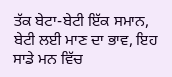ਤੱਕ ਬੇਟਾ-ਬੇਟੀ ਇੱਕ ਸਮਾਨ, ਬੇਟੀ ਲਈ ਮਾਣ ਦਾ ਭਾਵ, ਇਹ ਸਾਡੇ ਮਨ ਵਿੱਚ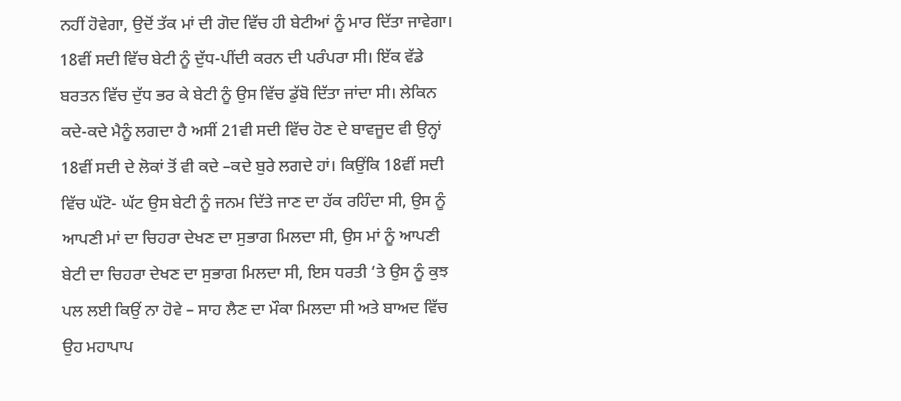ਨਹੀਂ ਹੋਵੇਗਾ, ਉਦੋਂ ਤੱਕ ਮਾਂ ਦੀ ਗੋਦ ਵਿੱਚ ਹੀ ਬੇਟੀਆਂ ਨੂੰ ਮਾਰ ਦਿੱਤਾ ਜਾਵੇਗਾ।
18ਵੀਂ ਸਦੀ ਵਿੱਚ ਬੇਟੀ ਨੂੰ ਦੁੱਧ-ਪੀਂਦੀ ਕਰਨ ਦੀ ਪਰੰਪਰਾ ਸੀ। ਇੱਕ ਵੱਡੇ ਬਰਤਨ ਵਿੱਚ ਦੁੱਧ ਭਰ ਕੇ ਬੇਟੀ ਨੂੰ ਉਸ ਵਿੱਚ ਡੁੱਬੋ ਦਿੱਤਾ ਜਾਂਦਾ ਸੀ। ਲੇਕਿਨ ਕਦੇ-ਕਦੇ ਮੈਨੂੰ ਲਗਦਾ ਹੈ ਅਸੀਂ 21ਵੀ ਸਦੀ ਵਿੱਚ ਹੋਣ ਦੇ ਬਾਵਜੂਦ ਵੀ ਉਨ੍ਹਾਂ 18ਵੀਂ ਸਦੀ ਦੇ ਲੋਕਾਂ ਤੋਂ ਵੀ ਕਦੇ –ਕਦੇ ਬੁਰੇ ਲਗਦੇ ਹਾਂ। ਕਿਉਂਕਿ 18ਵੀਂ ਸਦੀ ਵਿੱਚ ਘੱਟੋ- ਘੱਟ ਉਸ ਬੇਟੀ ਨੂੰ ਜਨਮ ਦਿੱਤੇ ਜਾਣ ਦਾ ਹੱਕ ਰਹਿੰਦਾ ਸੀ, ਉਸ ਨੂੰ ਆਪਣੀ ਮਾਂ ਦਾ ਚਿਹਰਾ ਦੇਖਣ ਦਾ ਸੁਭਾਗ ਮਿਲਦਾ ਸੀ, ਉਸ ਮਾਂ ਨੂੰ ਆਪਣੀ ਬੇਟੀ ਦਾ ਚਿਹਰਾ ਦੇਖਣ ਦਾ ਸੁਭਾਗ ਮਿਲਦਾ ਸੀ, ਇਸ ਧਰਤੀ ‘ਤੇ ਉਸ ਨੂੰ ਕੁਝ ਪਲ ਲਈ ਕਿਉਂ ਨਾ ਹੋਵੇ – ਸਾਹ ਲੈਣ ਦਾ ਮੌਕਾ ਮਿਲਦਾ ਸੀ ਅਤੇ ਬਾਅਦ ਵਿੱਚ ਉਹ ਮਹਾਪਾਪ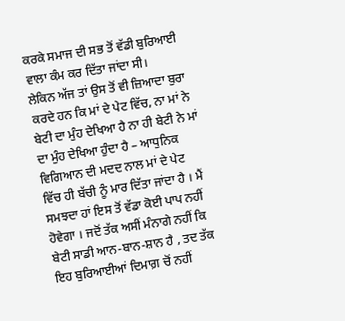ਕਰਕੇ ਸਮਾਜ ਦੀ ਸਭ ਤੋਂ ਵੱਡੀ ਬੁਰਿਆਈ ਵਾਲਾ ਕੰਮ ਕਰ ਦਿੱਤਾ ਜਾਂਦਾ ਸੀ।
ਲੇਕਿਨ ਅੱਜ ਤਾਂ ਉਸ ਤੋਂ ਵੀ ਜ਼ਿਆਦਾ ਬੁਰਾ ਕਰਦੇ ਹਨ ਕਿ ਮਾਂ ਦੇ ਪੇਟ ਵਿੱਚ, ਨਾ ਮਾਂ ਨੇ ਬੇਟੀ ਦਾ ਮੁੰਹ ਦੇਖਿਆ ਹੈ ਨਾ ਹੀ ਬੇਟੀ ਨੇ ਮਾਂ ਦਾ ਮੁੰਹ ਦੇਖਿਆ ਹੁੰਦਾ ਹੈ – ਆਧੁਨਿਕ ਵਿਗਿਆਨ ਦੀ ਮਦਦ ਨਾਲ ਮਾਂ ਦੇ ਪੇਟ ਵਿੱਚ ਹੀ ਬੱਚੀ ਨੂੰ ਮਾਰ ਦਿੱਤਾ ਜਾਂਦਾ ਹੈ । ਮੈਂ ਸਮਝਦਾ ਹਾਂ ਇਸ ਤੋਂ ਵੱਡਾ ਕੋਈ ਪਾਪ ਨਹੀਂ ਹੋਵੇਗਾ । ਜਦੋਂ ਤੱਕ ਅਸੀਂ ਮੰਨਾਗੇ ਨਹੀਂ ਕਿ ਬੇਟੀ ਸਾਡੀ ਆਨ-ਬਾਨ-ਸ਼ਾਨ ਹੈ , ਤਦ ਤੱਕ ਇਹ ਬੁਰਿਆਈਆਂ ਦਿਮਾਗ਼ ਚੋਂ ਨਹੀਂ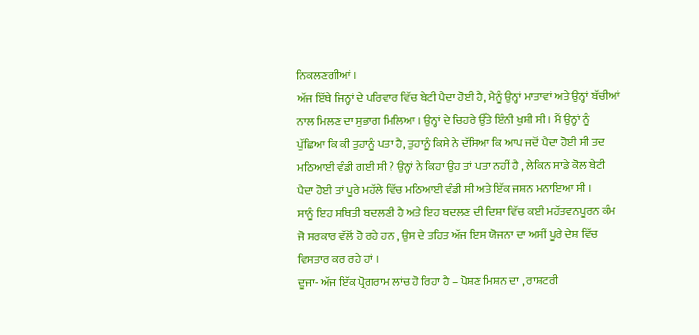ਨਿਕਲਣਗੀਆਂ ।
ਅੱਜ ਇੱਥੇ ਜਿਨ੍ਹਾਂ ਦੇ ਪਰਿਵਾਰ ਵਿੱਚ ਬੇਟੀ ਪੈਦਾ ਹੋਈ ਹੈ, ਮੈਨੂੰ ਉਨ੍ਹਾਂ ਮਾਤਾਵਾਂ ਅਤੇ ਉਨ੍ਹਾਂ ਬੱਚੀਆਂ ਨਾਲ ਮਿਲਣ ਦਾ ਸੁਭਾਗ ਮਿਲਿਆ । ਉਨ੍ਹਾਂ ਦੇ ਚਿਹਰੇ ਉੱਤੇ ਇੰਨੀ ਖੁਸ਼ੀ ਸੀ । ਮੈਂ ਉਨ੍ਹਾਂ ਨੂੰ ਪੁੱਛਿਆ ਕਿ ਕੀ ਤੁਹਾਨੂੰ ਪਤਾ ਹੈ, ਤੁਹਾਨੂੰ ਕਿਸੇ ਨੇ ਦੱਸਿਆ ਕਿ ਆਪ ਜਦੋਂ ਪੈਦਾ ਹੋਈ ਸੀ ਤਦ ਮਠਿਆਈ ਵੰਡੀ ਗਈ ਸੀ ? ਉਨ੍ਹਾਂ ਨੇ ਕਿਹਾ ਉਹ ਤਾਂ ਪਤਾ ਨਹੀਂ ਹੈ , ਲੇਕਿਨ ਸਾਡੇ ਕੋਲ ਬੇਟੀ ਪੈਦਾ ਹੋਈ ਤਾਂ ਪੂਰੇ ਮਹੱਲੇ ਵਿੱਚ ਮਠਿਆਈ ਵੰਡੀ ਸੀ ਅਤੇ ਇੱਕ ਜਸ਼ਨ ਮਨਾਇਆ ਸੀ ।
ਸਾਨੂੰ ਇਹ ਸਥਿਤੀ ਬਦਲਣੀ ਹੈ ਅਤੇ ਇਹ ਬਦਲਣ ਦੀ ਦਿਸ਼ਾ ਵਿੱਚ ਕਈ ਮਹੱਤਵਨਪੂਰਨ ਕੰਮ ਜੋ ਸਰਕਾਰ ਵੱਲੋਂ ਹੋ ਰਹੇ ਹਨ , ਉਸ ਦੇ ਤਹਿਤ ਅੱਜ ਇਸ ਯੋਜਨਾ ਦਾ ਅਸੀਂ ਪੂਰੇ ਦੇਸ਼ ਵਿੱਚ ਵਿਸਤਾਰ ਕਰ ਰਹੇ ਹਾਂ ।
ਦੂਜਾ- ਅੱਜ ਇੱਕ ਪ੍ਰੋਗਰਾਮ ਲਾਂਚ ਹੋ ਰਿਹਾ ਹੈ – ਪੋਸ਼ਣ ਮਿਸ਼ਨ ਦਾ , ਰਾਸ਼ਟਰੀ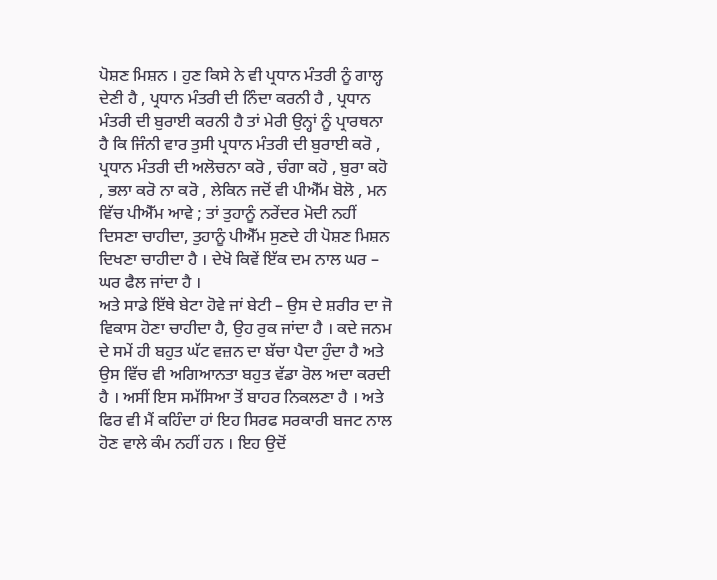ਪੋਸ਼ਣ ਮਿਸ਼ਨ । ਹੁਣ ਕਿਸੇ ਨੇ ਵੀ ਪ੍ਰਧਾਨ ਮੰਤਰੀ ਨੂੰ ਗਾਲ੍ਹ ਦੇਣੀ ਹੈ , ਪ੍ਰਧਾਨ ਮੰਤਰੀ ਦੀ ਨਿੰਦਾ ਕਰਨੀ ਹੈ , ਪ੍ਰਧਾਨ ਮੰਤਰੀ ਦੀ ਬੁਰਾਈ ਕਰਨੀ ਹੈ ਤਾਂ ਮੇਰੀ ਉਨ੍ਹਾਂ ਨੂੰ ਪ੍ਰਾਰਥਨਾ ਹੈ ਕਿ ਜਿੰਨੀ ਵਾਰ ਤੁਸੀ ਪ੍ਰਧਾਨ ਮੰਤਰੀ ਦੀ ਬੁਰਾਈ ਕਰੋ , ਪ੍ਰਧਾਨ ਮੰਤਰੀ ਦੀ ਅਲੋਚਨਾ ਕਰੋ , ਚੰਗਾ ਕਹੋ , ਬੁਰਾ ਕਹੋ , ਭਲਾ ਕਰੋ ਨਾ ਕਰੋ , ਲੇਕਿਨ ਜਦੋਂ ਵੀ ਪੀਐੱਮ ਬੋਲੋ , ਮਨ ਵਿੱਚ ਪੀਐੱਮ ਆਵੇ ; ਤਾਂ ਤੁਹਾਨੂੰ ਨਰੇਂਦਰ ਮੋਦੀ ਨਹੀਂ ਦਿਸਣਾ ਚਾਹੀਦਾ, ਤੁਹਾਨੂੰ ਪੀਐੱਮ ਸੁਣਦੇ ਹੀ ਪੋਸ਼ਣ ਮਿਸ਼ਨ ਦਿਖਣਾ ਚਾਹੀਦਾ ਹੈ । ਦੇਖੋ ਕਿਵੇਂ ਇੱਕ ਦਮ ਨਾਲ ਘਰ – ਘਰ ਫੈਲ ਜਾਂਦਾ ਹੈ ।
ਅਤੇ ਸਾਡੇ ਇੱਥੇ ਬੇਟਾ ਹੋਵੇ ਜਾਂ ਬੇਟੀ – ਉਸ ਦੇ ਸ਼ਰੀਰ ਦਾ ਜੋ ਵਿਕਾਸ ਹੋਣਾ ਚਾਹੀਦਾ ਹੈ, ਉਹ ਰੁਕ ਜਾਂਦਾ ਹੈ । ਕਦੇ ਜਨਮ ਦੇ ਸਮੇਂ ਹੀ ਬਹੁਤ ਘੱਟ ਵਜ਼ਨ ਦਾ ਬੱਚਾ ਪੈਦਾ ਹੁੰਦਾ ਹੈ ਅਤੇ ਉਸ ਵਿੱਚ ਵੀ ਅਗਿਆਨਤਾ ਬਹੁਤ ਵੱਡਾ ਰੋਲ ਅਦਾ ਕਰਦੀ ਹੈ । ਅਸੀਂ ਇਸ ਸਮੱਸਿਆ ਤੋਂ ਬਾਹਰ ਨਿਕਲਣਾ ਹੈ । ਅਤੇ ਫਿਰ ਵੀ ਮੈਂ ਕਹਿੰਦਾ ਹਾਂ ਇਹ ਸਿਰਫ ਸਰਕਾਰੀ ਬਜਟ ਨਾਲ ਹੋਣ ਵਾਲੇ ਕੰਮ ਨਹੀਂ ਹਨ । ਇਹ ਉਦੋਂ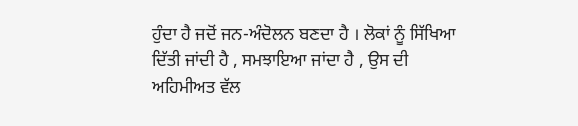ਹੁੰਦਾ ਹੈ ਜਦੋਂ ਜਨ-ਅੰਦੋਲਨ ਬਣਦਾ ਹੈ । ਲੋਕਾਂ ਨੂੰ ਸਿੱਖਿਆ ਦਿੱਤੀ ਜਾਂਦੀ ਹੈ , ਸਮਝਾਇਆ ਜਾਂਦਾ ਹੈ , ਉਸ ਦੀ ਅਹਿਮੀਅਤ ਵੱਲ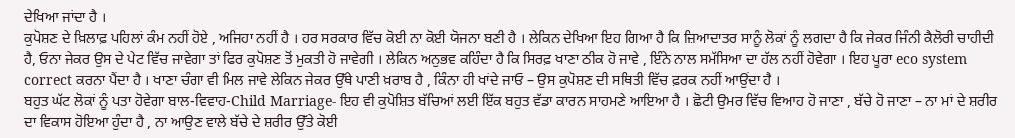ਦੇਖਿਆ ਜਾਂਦਾ ਹੈ ।
ਕੁਪੋਸ਼ਣ ਦੇ ਖ਼ਿਲਾਫ਼ ਪਹਿਲਾਂ ਕੰਮ ਨਹੀਂ ਹੋਏ , ਅਜਿਹਾ ਨਹੀਂ ਹੈ । ਹਰ ਸਰਕਾਰ ਵਿੱਚ ਕੋਈ ਨਾ ਕੋਈ ਯੋਜਨਾ ਬਣੀ ਹੈ । ਲੇਕਿਨ ਦੇਖਿਆ ਇਹ ਗਿਆ ਹੈ ਕਿ ਜ਼ਿਆਦਾਤਰ ਸਾਨੂੰ ਲੋਕਾਂ ਨੂੰ ਲਗਦਾ ਹੈ ਕਿ ਜੇਕਰ ਜਿੰਨੀ ਕੈਲੋਰੀ ਚਾਹੀਦੀ ਹੈ, ਓਨਾ ਜੇਕਰ ਉਸ ਦੇ ਪੇਟ ਵਿੱਚ ਜਾਵੇਗਾ ਤਾਂ ਫਿਰ ਕੁਪੋਸ਼ਣ ਤੋਂ ਮੁਕਤੀ ਹੋ ਜਾਵੇਗੀ । ਲੇਕਿਨ ਅਨੁਭਵ ਕਹਿੰਦਾ ਹੈ ਕਿ ਸਿਰਫ਼ ਖਾਣਾ ਠੀਕ ਹੋ ਜਾਵੇ , ਇੰਨੇ ਨਾਲ ਸਮੱਸਿਆ ਦਾ ਹੱਲ ਨਹੀਂ ਹੋਵੇਗਾ । ਇਹ ਪੂਰਾ eco system correct ਕਰਨਾ ਪੈਂਦਾ ਹੈ । ਖਾਣਾ ਚੰਗਾ ਵੀ ਮਿਲ ਜਾਵੇ ਲੇਕਿਨ ਜੇਕਰ ਉੱਥੇ ਪਾਣੀ ਖ਼ਰਾਬ ਹੈ , ਕਿੰਨਾ ਹੀ ਖਾਂਦੇ ਜਾਓ – ਉਸ ਕੁਪੋਸ਼ਣ ਦੀ ਸਥਿਤੀ ਵਿੱਚ ਫ਼ਰਕ ਨਹੀਂ ਆਉਂਦਾ ਹੈ ।
ਬਹੁਤ ਘੱਟ ਲੋਕਾਂ ਨੂੰ ਪਤਾ ਹੋਵੇਗਾ ਬਾਲ-ਵਿਵਾਹ-Child Marriage- ਇਹ ਵੀ ਕੁਪੋਸ਼ਿਤ ਬੱਚਿਆਂ ਲਈ ਇੱਕ ਬਹੁਤ ਵੱਡਾ ਕਾਰਨ ਸਾਹਮਣੇ ਆਇਆ ਹੈ । ਛੋਟੀ ਉਮਰ ਵਿੱਚ ਵਿਆਹ ਹੋ ਜਾਣਾ , ਬੱਚੇ ਹੋ ਜਾਣਾ – ਨਾ ਮਾਂ ਦੇ ਸ਼ਰੀਰ ਦਾ ਵਿਕਾਸ ਹੋਇਆ ਹੁੰਦਾ ਹੈ , ਨਾ ਆਉਣ ਵਾਲੇ ਬੱਚੇ ਦੇ ਸ਼ਰੀਰ ਉੱਤੇ ਕੋਈ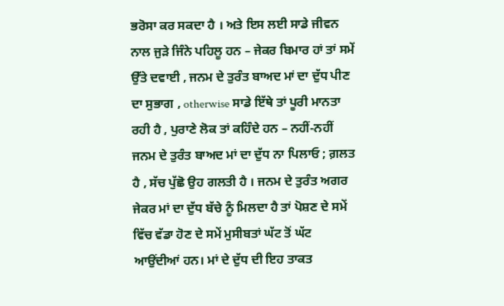ਭਰੋਸਾ ਕਰ ਸਕਦਾ ਹੈ । ਅਤੇ ਇਸ ਲਈ ਸਾਡੇ ਜੀਵਨ ਨਾਲ ਜੁੜੇ ਜਿੰਨੇ ਪਹਿਲੂ ਹਨ – ਜੇਕਰ ਬਿਮਾਰ ਹਾਂ ਤਾਂ ਸਮੇਂ ਉੱਤੇ ਦਵਾਈ , ਜਨਮ ਦੇ ਤੁਰੰਤ ਬਾਅਦ ਮਾਂ ਦਾ ਦੁੱਧ ਪੀਣ ਦਾ ਸੁਭਾਗ , otherwise ਸਾਡੇ ਇੱਥੇ ਤਾਂ ਪੂਰੀ ਮਾਨਤਾ ਰਹੀ ਹੈ , ਪੁਰਾਣੇ ਲੋਕ ਤਾਂ ਕਹਿੰਦੇ ਹਨ – ਨਹੀਂ-ਨਹੀਂ ਜਨਮ ਦੇ ਤੁਰੰਤ ਬਾਅਦ ਮਾਂ ਦਾ ਦੁੱਧ ਨਾ ਪਿਲਾਓ ; ਗ਼ਲਤ ਹੈ , ਸੱਚ ਪੁੱਛੋ ਉਹ ਗਲਤੀ ਹੈ । ਜਨਮ ਦੇ ਤੁਰੰਤ ਅਗਰ ਜੇਕਰ ਮਾਂ ਦਾ ਦੁੱਧ ਬੱਚੇ ਨੂੰ ਮਿਲਦਾ ਹੈ ਤਾਂ ਪੋਸ਼ਣ ਦੇ ਸਮੇਂ ਵਿੱਚ ਵੱਡਾ ਹੋਣ ਦੇ ਸਮੇਂ ਮੁਸੀਬਤਾਂ ਘੱਟ ਤੋਂ ਘੱਟ ਆਉਂਦੀਆਂ ਹਨ। ਮਾਂ ਦੇ ਦੁੱਧ ਦੀ ਇਹ ਤਾਕਤ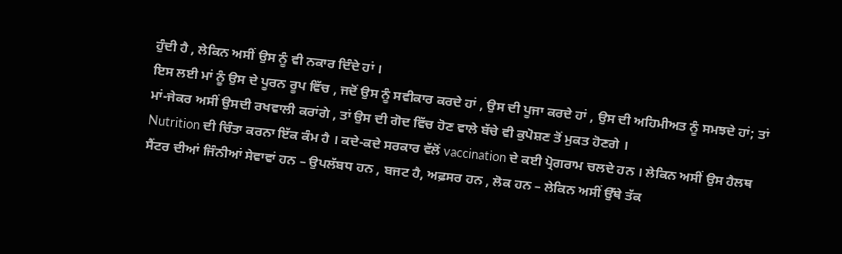ਹੁੰਦੀ ਹੈ , ਲੇਕਿਨ ਅਸੀਂ ਉਸ ਨੂੰ ਵੀ ਨਕਾਰ ਦਿੰਦੇ ਹਾਂ ।
ਇਸ ਲਈ ਮਾਂ ਨੂੰ ਉਸ ਦੇ ਪੂਰਨ ਰੂਪ ਵਿੱਚ , ਜਦੋਂ ਉਸ ਨੂੰ ਸਵੀਕਾਰ ਕਰਦੇ ਹਾਂ , ਉਸ ਦੀ ਪੂਜਾ ਕਰਦੇ ਹਾਂ , ਉਸ ਦੀ ਅਹਿਮੀਅਤ ਨੂੰ ਸਮਝਦੇ ਹਾਂ; ਤਾਂ ਮਾਂ-ਜੇਕਰ ਅਸੀਂ ਉਸਦੀ ਰਖਵਾਲੀ ਕਰਾਂਗੇ , ਤਾਂ ਉਸ ਦੀ ਗੋਦ ਵਿੱਚ ਹੋਣ ਵਾਲੇ ਬੱਚੇ ਵੀ ਕੁਪੋਸ਼ਣ ਤੋਂ ਮੁਕਤ ਹੋਣਗੇ ।
Nutrition ਦੀ ਚਿੰਤਾ ਕਰਨਾ ਇੱਕ ਕੰਮ ਹੈ । ਕਦੇ-ਕਦੇ ਸਰਕਾਰ ਵੱਲੋਂ vaccination ਦੇ ਕਈ ਪ੍ਰੋਗਰਾਮ ਚਲਦੇ ਹਨ । ਲੇਕਿਨ ਅਸੀਂ ਉਸ ਹੈਲਥ ਸੈਂਟਰ ਦੀਆਂ ਜਿੰਨੀਆਂ ਸੇਵਾਵਾਂ ਹਨ – ਉਪਲੱਬਧ ਹਨ , ਬਜਟ ਹੈ, ਅਫ਼ਸਰ ਹਨ , ਲੋਕ ਹਨ – ਲੇਕਿਨ ਅਸੀਂ ਉੱਥੇ ਤੱਕ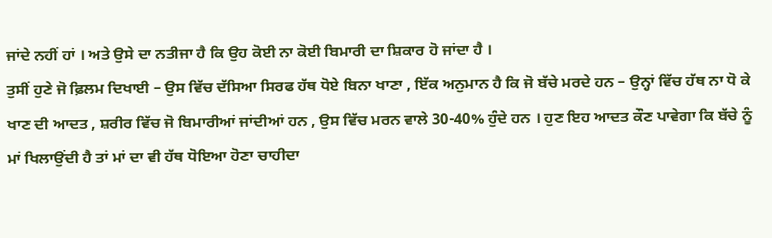ਜਾਂਦੇ ਨਹੀਂ ਹਾਂ । ਅਤੇ ਉਸੇ ਦਾ ਨਤੀਜਾ ਹੈ ਕਿ ਉਹ ਕੋਈ ਨਾ ਕੋਈ ਬਿਮਾਰੀ ਦਾ ਸ਼ਿਕਾਰ ਹੋ ਜਾਂਦਾ ਹੈ ।
ਤੁਸੀਂ ਹੁਣੇ ਜੋ ਫ਼ਿਲਮ ਦਿਖਾਈ – ਉਸ ਵਿੱਚ ਦੱਸਿਆ ਸਿਰਫ ਹੱਥ ਧੋਏ ਬਿਨਾ ਖਾਣਾ , ਇੱਕ ਅਨੁਮਾਨ ਹੈ ਕਿ ਜੋ ਬੱਚੇ ਮਰਦੇ ਹਨ – ਉਨ੍ਹਾਂ ਵਿੱਚ ਹੱਥ ਨਾ ਧੋ ਕੇ ਖਾਣ ਦੀ ਆਦਤ , ਸ਼ਰੀਰ ਵਿੱਚ ਜੋ ਬਿਮਾਰੀਆਂ ਜਾਂਦੀਆਂ ਹਨ , ਉਸ ਵਿੱਚ ਮਰਨ ਵਾਲੇ 30-40% ਹੁੰਦੇ ਹਨ । ਹੁਣ ਇਹ ਆਦਤ ਕੌਣ ਪਾਵੇਗਾ ਕਿ ਬੱਚੇ ਨੂੰ ਮਾਂ ਖਿਲਾਉਂਦੀ ਹੈ ਤਾਂ ਮਾਂ ਦਾ ਵੀ ਹੱਥ ਧੋਇਆ ਹੋਣਾ ਚਾਹੀਦਾ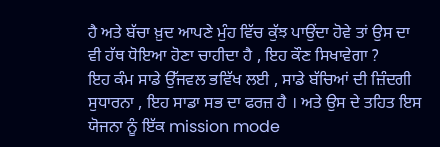ਹੈ ਅਤੇ ਬੱਚਾ ਖ਼ੁਦ ਆਪਣੇ ਮੁੰਹ ਵਿੱਚ ਕੁੱਝ ਪਾਉਂਦਾ ਹੋਵੇ ਤਾਂ ਉਸ ਦਾ ਵੀ ਹੱਥ ਧੋਇਆ ਹੋਣਾ ਚਾਹੀਦਾ ਹੈ , ਇਹ ਕੌਣ ਸਿਖਾਵੇਗਾ ?
ਇਹ ਕੰਮ ਸਾਡੇ ਉੱਜਵਲ ਭਵਿੱਖ ਲਈ , ਸਾਡੇ ਬੱਚਿਆਂ ਦੀ ਜ਼ਿੰਦਗੀ ਸੁਧਾਰਨਾ , ਇਹ ਸਾਡਾ ਸਭ ਦਾ ਫਰਜ਼ ਹੈ । ਅਤੇ ਉਸ ਦੇ ਤਹਿਤ ਇਸ ਯੋਜਨਾ ਨੂੰ ਇੱਕ mission mode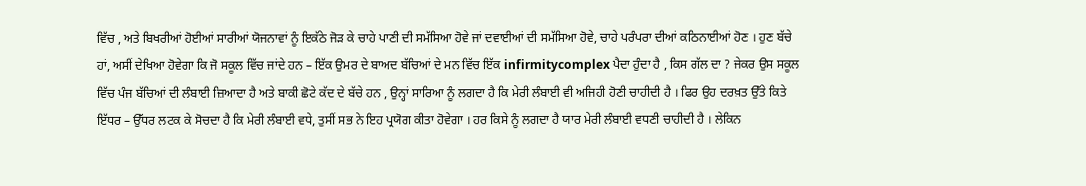ਵਿੱਚ , ਅਤੇ ਬਿਖਰੀਆਂ ਹੋਈਆਂ ਸਾਰੀਆਂ ਯੋਜਨਾਵਾਂ ਨੂੰ ਇਕੱਠੇ ਜੋੜ ਕੇ ਚਾਹੇ ਪਾਣੀ ਦੀ ਸਮੱਸਿਆ ਹੋਵੇ ਜਾਂ ਦਵਾਈਆਂ ਦੀ ਸਮੱਸਿਆ ਹੋਵੇ, ਚਾਹੇ ਪਰੰਪਰਾ ਦੀਆਂ ਕਠਿਨਾਈਆਂ ਹੋਣ । ਹੁਣ ਬੱਚੇ ਹਾਂ, ਅਸੀਂ ਦੇਖਿਆ ਹੋਵੇਗਾ ਕਿ ਜੋ ਸਕੂਲ ਵਿੱਚ ਜਾਂਦੇ ਹਨ – ਇੱਕ ਉਮਰ ਦੇ ਬਾਅਦ ਬੱਚਿਆਂ ਦੇ ਮਨ ਵਿੱਚ ਇੱਕ infirmitycomplex ਪੈਦਾ ਹੁੰਦਾ ਹੈ , ਕਿਸ ਗੱਲ ਦਾ ? ਜੇਕਰ ਉਸ ਸਕੂਲ ਵਿੱਚ ਪੰਜ ਬੱਚਿਆਂ ਦੀ ਲੰਬਾਈ ਜ਼ਿਆਦਾ ਹੈ ਅਤੇ ਬਾਕੀ ਛੋਟੇ ਕੱਦ ਦੇ ਬੱਚੇ ਹਨ , ਉਨ੍ਹਾਂ ਸਾਰਿਆ ਨੂੰ ਲਗਦਾ ਹੈ ਕਿ ਮੇਰੀ ਲੰਬਾਈ ਵੀ ਅਜਿਹੀ ਹੋਣੀ ਚਾਹੀਦੀ ਹੈ । ਫਿਰ ਉਹ ਦਰਖ਼ਤ ਉੱਤੇ ਕਿਤੇ ਇੱਧਰ – ਉੱਧਰ ਲਟਕ ਕੇ ਸੋਚਦਾ ਹੈ ਕਿ ਮੇਰੀ ਲੰਬਾਈ ਵਧੇ, ਤੁਸੀਂ ਸਭ ਨੇ ਇਹ ਪ੍ਰਯੋਗ ਕੀਤਾ ਹੋਵੇਗਾ । ਹਰ ਕਿਸੇ ਨੂੰ ਲਗਦਾ ਹੈ ਯਾਰ ਮੇਰੀ ਲੰਬਾਈ ਵਧਣੀ ਚਾਹੀਦੀ ਹੈ । ਲੇਕਿਨ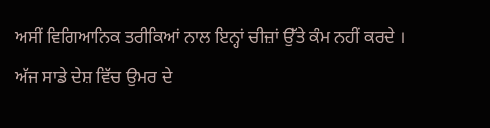ਅਸੀਂ ਵਿਗਿਆਨਿਕ ਤਰੀਕਿਆਂ ਨਾਲ ਇਨ੍ਹਾਂ ਚੀਜ਼ਾਂ ਉੱਤੇ ਕੰਮ ਨਹੀਂ ਕਰਦੇ ।
ਅੱਜ ਸਾਡੇ ਦੇਸ਼ ਵਿੱਚ ਉਮਰ ਦੇ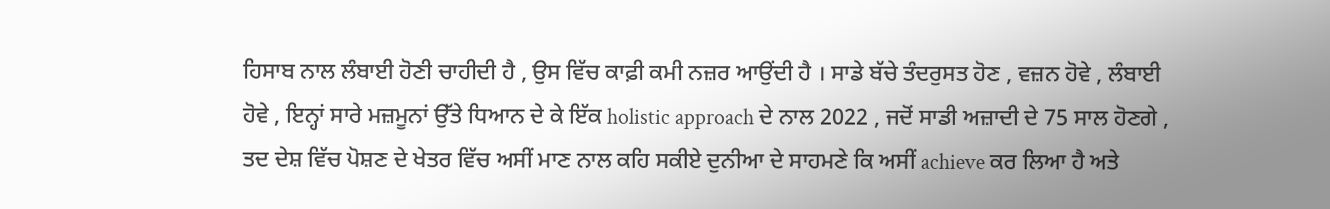ਹਿਸਾਬ ਨਾਲ ਲੰਬਾਈ ਹੋਣੀ ਚਾਹੀਦੀ ਹੈ , ਉਸ ਵਿੱਚ ਕਾਫ਼ੀ ਕਮੀ ਨਜ਼ਰ ਆਉਂਦੀ ਹੈ । ਸਾਡੇ ਬੱਚੇ ਤੰਦਰੁਸਤ ਹੋਣ , ਵਜ਼ਨ ਹੋਵੇ , ਲੰਬਾਈ ਹੋਵੇ , ਇਨ੍ਹਾਂ ਸਾਰੇ ਮਜ਼ਮੂਨਾਂ ਉੱਤੇ ਧਿਆਨ ਦੇ ਕੇ ਇੱਕ holistic approach ਦੇ ਨਾਲ 2022 , ਜਦੋਂ ਸਾਡੀ ਅਜ਼ਾਦੀ ਦੇ 75 ਸਾਲ ਹੋਣਗੇ , ਤਦ ਦੇਸ਼ ਵਿੱਚ ਪੋਸ਼ਣ ਦੇ ਖੇਤਰ ਵਿੱਚ ਅਸੀਂ ਮਾਣ ਨਾਲ ਕਹਿ ਸਕੀਏ ਦੁਨੀਆ ਦੇ ਸਾਹਮਣੇ ਕਿ ਅਸੀਂ achieve ਕਰ ਲਿਆ ਹੈ ਅਤੇ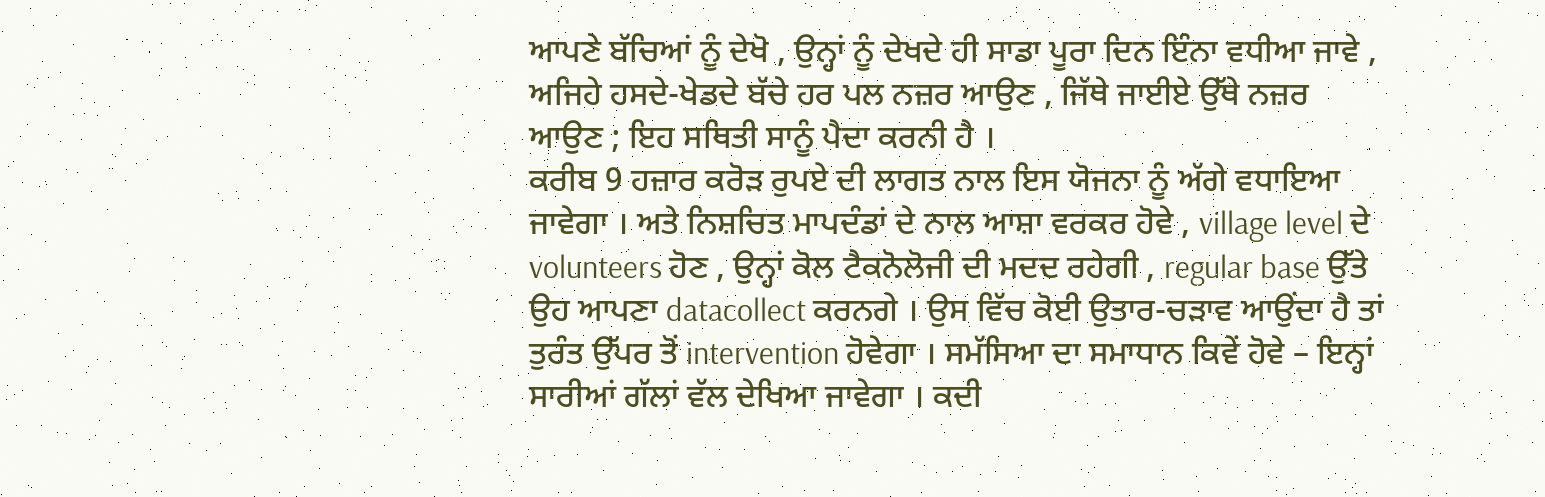ਆਪਣੇ ਬੱਚਿਆਂ ਨੂੰ ਦੇਖੋ , ਉਨ੍ਹਾਂ ਨੂੰ ਦੇਖਦੇ ਹੀ ਸਾਡਾ ਪੂਰਾ ਦਿਨ ਇੰਨਾ ਵਧੀਆ ਜਾਵੇ , ਅਜਿਹੇ ਹਸਦੇ-ਖੇਡਦੇ ਬੱਚੇ ਹਰ ਪਲ ਨਜ਼ਰ ਆਉਣ , ਜਿੱਥੇ ਜਾਈਏ ਉੱਥੇ ਨਜ਼ਰ ਆਉਣ ; ਇਹ ਸਥਿਤੀ ਸਾਨੂੰ ਪੈਦਾ ਕਰਨੀ ਹੈ ।
ਕਰੀਬ 9 ਹਜ਼ਾਰ ਕਰੋੜ ਰੁਪਏ ਦੀ ਲਾਗਤ ਨਾਲ ਇਸ ਯੋਜਨਾ ਨੂੰ ਅੱਗੇ ਵਧਾਇਆ ਜਾਵੇਗਾ । ਅਤੇ ਨਿਸ਼ਚਿਤ ਮਾਪਦੰਡਾਂ ਦੇ ਨਾਲ ਆਸ਼ਾ ਵਰਕਰ ਹੋਵੇ , village level ਦੇ volunteers ਹੋਣ , ਉਨ੍ਹਾਂ ਕੋਲ ਟੈਕਨੋਲੋਜੀ ਦੀ ਮਦਦ ਰਹੇਗੀ , regular base ਉੱਤੇ ਉਹ ਆਪਣਾ datacollect ਕਰਨਗੇ । ਉਸ ਵਿੱਚ ਕੋਈ ਉਤਾਰ-ਚੜਾਵ ਆਉਂਦਾ ਹੈ ਤਾਂ ਤੁਰੰਤ ਉੱਪਰ ਤੋਂ intervention ਹੋਵੇਗਾ । ਸਮੱਸਿਆ ਦਾ ਸਮਾਧਾਨ ਕਿਵੇਂ ਹੋਵੇ – ਇਨ੍ਹਾਂ ਸਾਰੀਆਂ ਗੱਲਾਂ ਵੱਲ ਦੇਖਿਆ ਜਾਵੇਗਾ । ਕਦੀ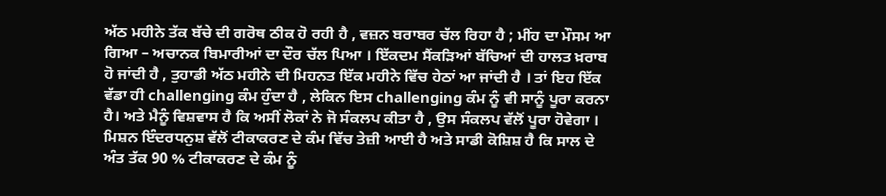ਅੱਠ ਮਹੀਨੇ ਤੱਕ ਬੱਚੇ ਦੀ ਗਰੋਥ ਠੀਕ ਹੋ ਰਹੀ ਹੈ , ਵਜ਼ਨ ਬਰਾਬਰ ਚੱਲ ਰਿਹਾ ਹੈ ; ਮੀਂਹ ਦਾ ਮੌਸਮ ਆ ਗਿਆ – ਅਚਾਨਕ ਬਿਮਾਰੀਆਂ ਦਾ ਦੌਰ ਚੱਲ ਪਿਆ । ਇੱਕਦਮ ਸੈਂਕੜਿਆਂ ਬੱਚਿਆਂ ਦੀ ਹਾਲਤ ਖ਼ਰਾਬ ਹੋ ਜਾਂਦੀ ਹੈ , ਤੁਹਾਡੀ ਅੱਠ ਮਹੀਨੇ ਦੀ ਮਿਹਨਤ ਇੱਕ ਮਹੀਨੇ ਵਿੱਚ ਹੇਠਾਂ ਆ ਜਾਂਦੀ ਹੈ । ਤਾਂ ਇਹ ਇੱਕ ਵੱਡਾ ਹੀ challenging ਕੰਮ ਹੁੰਦਾ ਹੈ , ਲੇਕਿਨ ਇਸ challenging ਕੰਮ ਨੂੰ ਵੀ ਸਾਨੂੰ ਪੂਰਾ ਕਰਨਾ ਹੈ। ਅਤੇ ਮੈਨੂੰ ਵਿਸ਼ਵਾਸ ਹੈ ਕਿ ਅਸੀਂ ਲੋਕਾਂ ਨੇ ਜੋ ਸੰਕਲਪ ਕੀਤਾ ਹੈ , ਉਸ ਸੰਕਲਪ ਵੱਲੋਂ ਪੂਰਾ ਹੋਵੇਗਾ ।
ਮਿਸ਼ਨ ਇੰਦਰਧਨੁਸ਼ ਵੱਲੋਂ ਟੀਕਾਕਰਣ ਦੇ ਕੰਮ ਵਿੱਚ ਤੇਜ਼ੀ ਆਈ ਹੈ ਅਤੇ ਸਾਡੀ ਕੋਸ਼ਿਸ਼ ਹੈ ਕਿ ਸਾਲ ਦੇ ਅੰਤ ਤੱਕ 90 % ਟੀਕਾਕਰਣ ਦੇ ਕੰਮ ਨੂੰ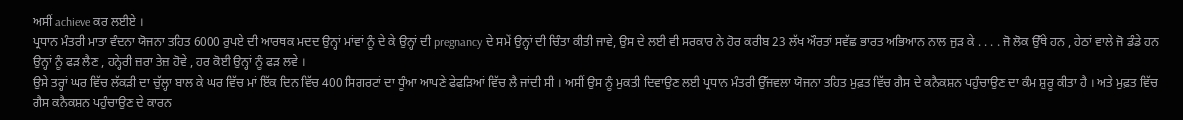ਅਸੀਂ achieve ਕਰ ਲਈਏ ।
ਪ੍ਰਧਾਨ ਮੰਤਰੀ ਮਾਤਾ ਵੰਦਨਾ ਯੋਜਨਾ ਤਹਿਤ 6000 ਰੁਪਏ ਦੀ ਆਰਥਕ ਮਦਦ ਉਨ੍ਹਾਂ ਮਾਂਵਾਂ ਨੂੰ ਦੇ ਕੇ ਉਨ੍ਹਾਂ ਦੀ pregnancy ਦੇ ਸਮੇਂ ਉਨ੍ਹਾਂ ਦੀ ਚਿੰਤਾ ਕੀਤੀ ਜਾਵੇ, ਉਸ ਦੇ ਲਈ ਵੀ ਸਰਕਾਰ ਨੇ ਹੋਰ ਕਰੀਬ 23 ਲੱਖ ਔਰਤਾਂ ਸਵੱਛ ਭਾਰਤ ਅਭਿਆਨ ਨਾਲ ਜੁੜ ਕੇ . . . . ਜੋ ਲੋਕ ਉੱਥੇ ਹਨ , ਹੇਠਾਂ ਵਾਲੇ ਜੋ ਡੰਡੇ ਹਨ ਉਨ੍ਹਾਂ ਨੂੰ ਫੜ ਲੈਣ , ਹਨ੍ਹੇਰੀ ਜ਼ਰਾ ਤੇਜ਼ ਹੋਵੇ , ਹਰ ਕੋਈ ਉਨ੍ਹਾਂ ਨੂੰ ਫੜ ਲਵੇ ।
ਉਸੇ ਤਰ੍ਹਾਂ ਘਰ ਵਿੱਚ ਲੱਕੜੀ ਦਾ ਚੁੱਲ੍ਹਾ ਬਾਲ ਕੇ ਘਰ ਵਿੱਚ ਮਾਂ ਇੱਕ ਦਿਨ ਵਿੱਚ 400 ਸਿਗਰਟਾਂ ਦਾ ਧੂੰਆ ਆਪਣੇ ਫੇਫੜਿਆਂ ਵਿੱਚ ਲੈ ਜਾਂਦੀ ਸੀ । ਅਸੀਂ ਉਸ ਨੂੰ ਮੁਕਤੀ ਦਿਵਾਉਣ ਲਈ ਪ੍ਰਧਾਨ ਮੰਤਰੀ ਉੱਜਵਲਾ ਯੋਜਨਾ ਤਹਿਤ ਮੁਫ਼ਤ ਵਿੱਚ ਗੈਸ ਦੇ ਕਨੈਕਸ਼ਨ ਪਹੁੰਚਾਉਣ ਦਾ ਕੰਮ ਸ਼ੁਰੂ ਕੀਤਾ ਹੈ । ਅਤੇ ਮੁਫ਼ਤ ਵਿੱਚ ਗੈਸ ਕਨੈਕਸ਼ਨ ਪਹੁੰਚਾਉਣ ਦੇ ਕਾਰਨ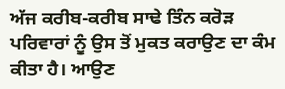ਅੱਜ ਕਰੀਬ-ਕਰੀਬ ਸਾਢੇ ਤਿੰਨ ਕਰੋੜ ਪਰਿਵਾਰਾਂ ਨੂੰ ਉਸ ਤੋਂ ਮੁਕਤ ਕਰਾਉਣ ਦਾ ਕੰਮ ਕੀਤਾ ਹੈ। ਆਉਣ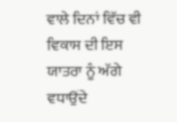ਵਾਲੇ ਦਿਨਾਂ ਵਿੱਚ ਵੀ ਵਿਕਾਸ ਦੀ ਇਸ ਯਾਤਰਾ ਨੂੰ ਅੱਗੇ ਵਧਾਉਂਦੇ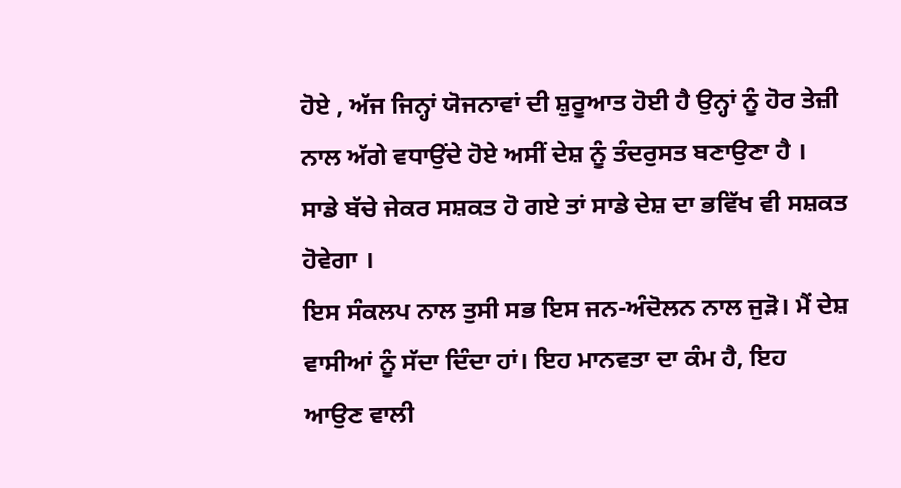ਹੋਏ , ਅੱਜ ਜਿਨ੍ਹਾਂ ਯੋਜਨਾਵਾਂ ਦੀ ਸ਼ੁਰੂਆਤ ਹੋਈ ਹੈ ਉਨ੍ਹਾਂ ਨੂੰ ਹੋਰ ਤੇਜ਼ੀ ਨਾਲ ਅੱਗੇ ਵਧਾਉਂਦੇ ਹੋਏ ਅਸੀਂ ਦੇਸ਼ ਨੂੰ ਤੰਦਰੁਸਤ ਬਣਾਉਣਾ ਹੈ । ਸਾਡੇ ਬੱਚੇ ਜੇਕਰ ਸਸ਼ਕਤ ਹੋ ਗਏ ਤਾਂ ਸਾਡੇ ਦੇਸ਼ ਦਾ ਭਵਿੱਖ ਵੀ ਸਸ਼ਕਤ ਹੋਵੇਗਾ ।
ਇਸ ਸੰਕਲਪ ਨਾਲ ਤੁਸੀ ਸਭ ਇਸ ਜਨ-ਅੰਦੋਲਨ ਨਾਲ ਜੁੜੋ। ਮੈਂ ਦੇਸ਼ ਵਾਸੀਆਂ ਨੂੰ ਸੱਦਾ ਦਿੰਦਾ ਹਾਂ। ਇਹ ਮਾਨਵਤਾ ਦਾ ਕੰਮ ਹੈ, ਇਹ ਆਉਣ ਵਾਲੀ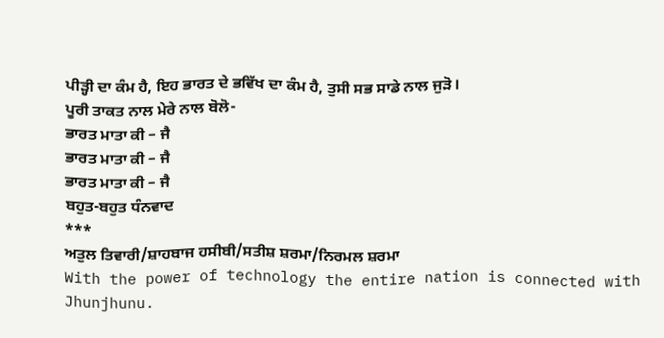ਪੀੜ੍ਹੀ ਦਾ ਕੰਮ ਹੈ, ਇਹ ਭਾਰਤ ਦੇ ਭਵਿੱਖ ਦਾ ਕੰਮ ਹੈ, ਤੁਸੀ ਸਭ ਸਾਡੇ ਨਾਲ ਜੁੜੋ।
ਪੂਰੀ ਤਾਕਤ ਨਾਲ ਮੇਰੇ ਨਾਲ ਬੋਲੋ-
ਭਾਰਤ ਮਾਤਾ ਕੀ – ਜੈ
ਭਾਰਤ ਮਾਤਾ ਕੀ – ਜੈ
ਭਾਰਤ ਮਾਤਾ ਕੀ – ਜੈ
ਬਹੁਤ-ਬਹੁਤ ਧੰਨਵਾਦ
***
ਅਤੁਲ ਤਿਵਾਰੀ/ਸ਼ਾਹਬਾਜ ਹਸੀਬੀ/ਸਤੀਸ਼ ਸ਼ਰਮਾ/ਨਿਰਮਲ ਸ਼ਰਮਾ
With the power of technology the entire nation is connected with Jhunjhunu.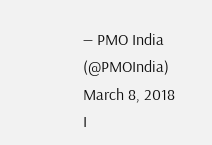— PMO India (@PMOIndia) March 8, 2018
I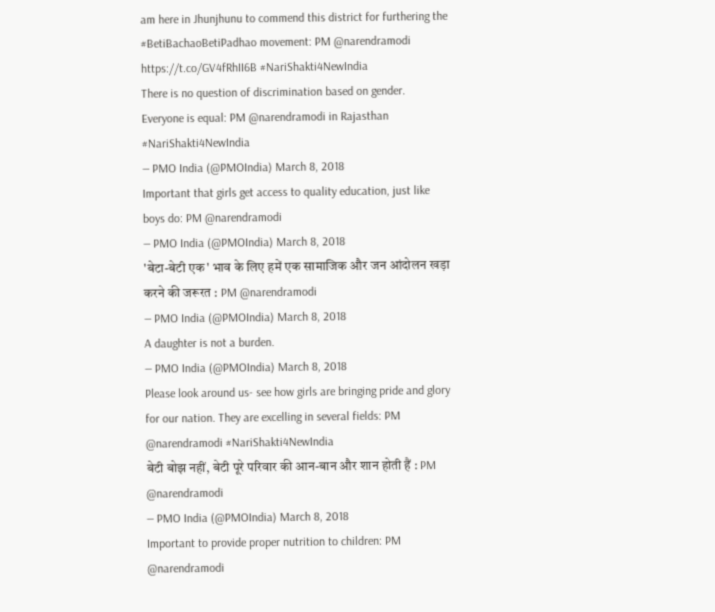am here in Jhunjhunu to commend this district for furthering the #BetiBachaoBetiPadhao movement: PM @narendramodi https://t.co/GV4fRhII6B #NariShakti4NewIndia
There is no question of discrimination based on gender. Everyone is equal: PM @narendramodi in Rajasthan #NariShakti4NewIndia
— PMO India (@PMOIndia) March 8, 2018
Important that girls get access to quality education, just like boys do: PM @narendramodi
— PMO India (@PMOIndia) March 8, 2018
'बेटा-बेटी एक' भाव के लिए हमें एक सामाजिक और जन आंदोलन खड़ा करने की जरूरत : PM @narendramodi
— PMO India (@PMOIndia) March 8, 2018
A daughter is not a burden.
— PMO India (@PMOIndia) March 8, 2018
Please look around us- see how girls are bringing pride and glory for our nation. They are excelling in several fields: PM @narendramodi #NariShakti4NewIndia
बेटी बोझ नहीं, बेटी पूरे परिवार की आन-बान और शान होती हैं : PM @narendramodi
— PMO India (@PMOIndia) March 8, 2018
Important to provide proper nutrition to children: PM @narendramodi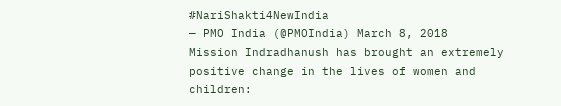#NariShakti4NewIndia
— PMO India (@PMOIndia) March 8, 2018
Mission Indradhanush has brought an extremely positive change in the lives of women and children: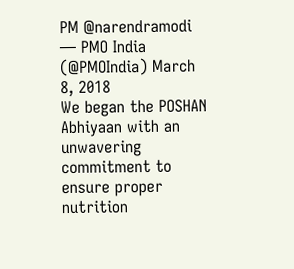PM @narendramodi
— PMO India (@PMOIndia) March 8, 2018
We began the POSHAN Abhiyaan with an unwavering commitment to ensure proper nutrition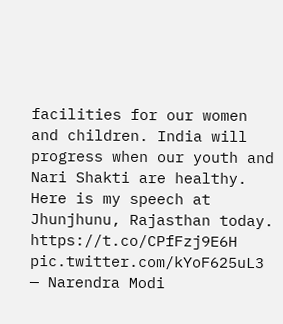facilities for our women and children. India will progress when our youth and Nari Shakti are healthy. Here is my speech at Jhunjhunu, Rajasthan today. https://t.co/CPfFzj9E6H pic.twitter.com/kYoF625uL3
— Narendra Modi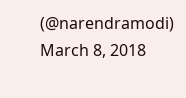(@narendramodi) March 8, 2018